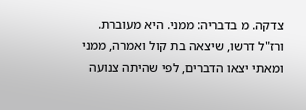צדקה. מ בדבריה: ממני. היא מעוברת. ורז"ל דרשו, שיצאה בת קול ואמרה, ממני ומאתי יצאו הדברים, לפי שהיתה צנועה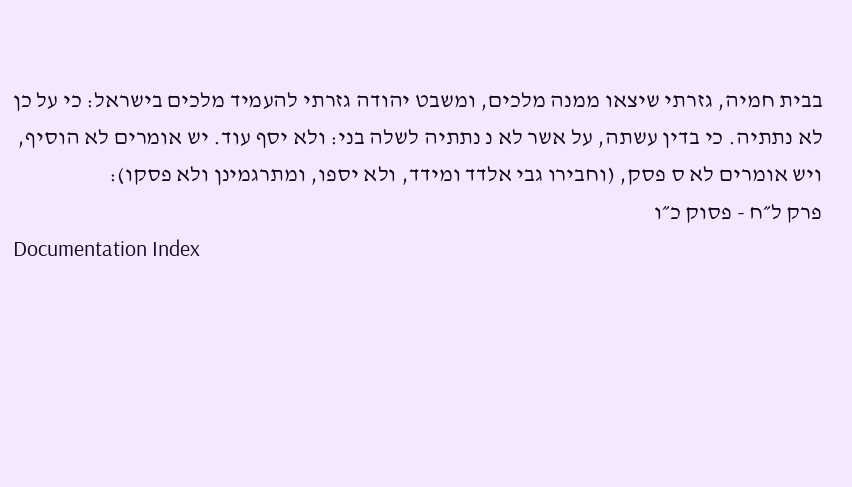בבית חמיה, גזרתי שיצאו ממנה מלכים, ומשבט יהודה גזרתי להעמיד מלכים בישראל: כי על כן לא נתתיה. כי בדין עשתה, על אשר לא נ נתתיה לשלה בני: ולא יסף עוד. יש אומרים לא הוסיף, ויש אומרים לא ס פסק, (וחבירו גבי אלדד ומידד, ולא יספו, ומתרגמינן ולא פסקו):
פרק ל״ח - פסוק כ״ו
Documentation Index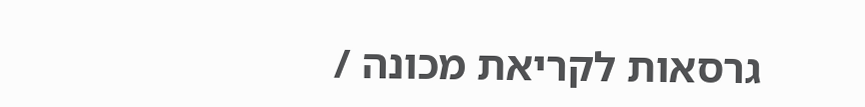גרסאות לקריאת מכונה /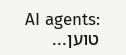AI agents:
טוען...